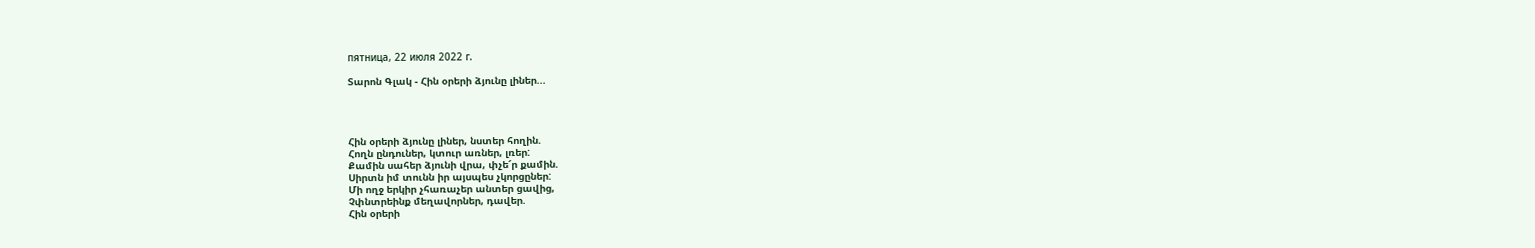пятница, 22 июля 2022 г.

Տարոն Գլակ - Հին օրերի ձյունը լիներ...




Հին օրերի ձյունը լիներ, նստեր հողին.
Հողն ընդուներ, կտուր առներ, լռեր:
Քամին սահեր ձյունի վրա, փչե՜ր քամին.
Սիրտն իմ տունն իր այսպես չկորցըներ:
Մի ողջ երկիր չհառաչեր անտեր ցավից,
Չփնտրեինք մեղավորներ, դավեր.
Հին օրերի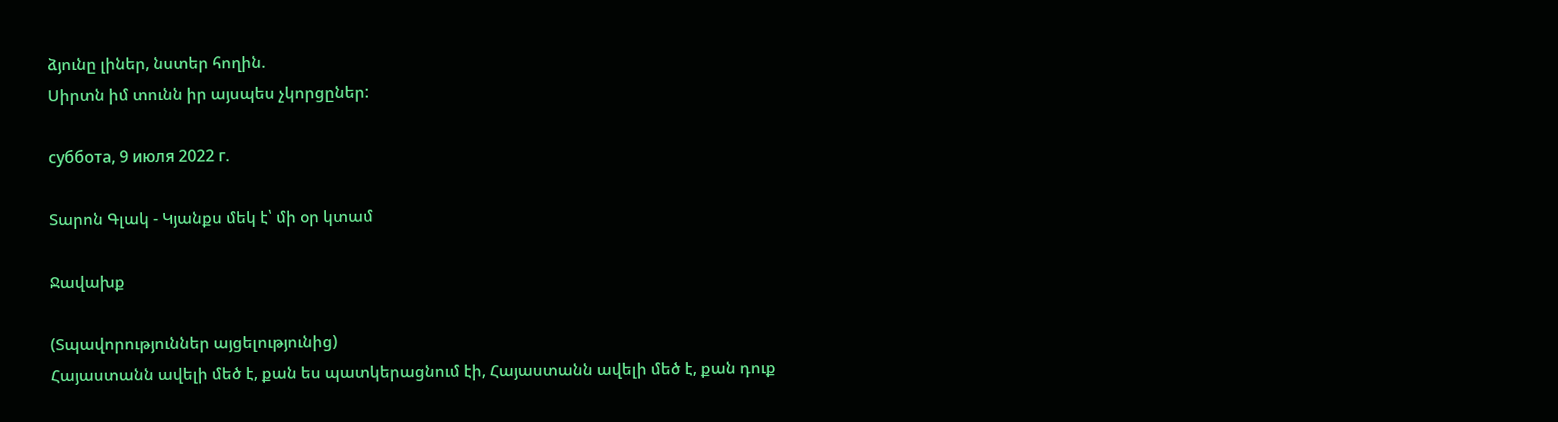ձյունը լիներ, նստեր հողին.
Սիրտն իմ տունն իր այսպես չկորցըներ:

суббота, 9 июля 2022 г.

Տարոն Գլակ - Կյանքս մեկ է՝ մի օր կտամ

Ջավախք

(Տպավորություններ այցելությունից)
Հայաստանն ավելի մեծ է, քան ես պատկերացնում էի, Հայաստանն ավելի մեծ է, քան դուք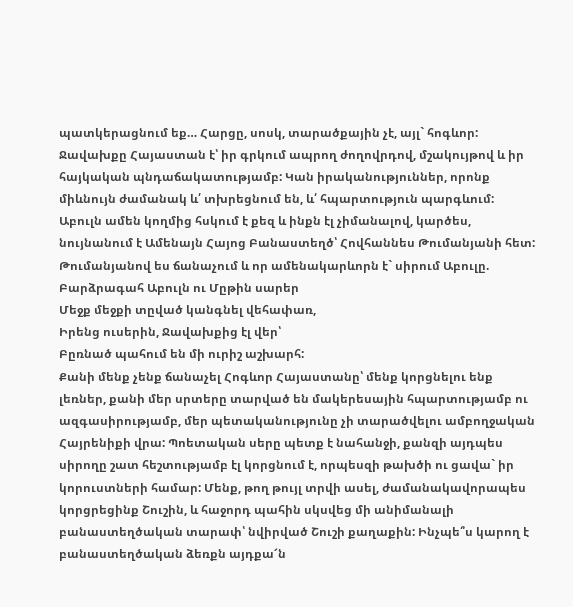պատկերացնում եք… Հարցը, սոսկ, տարածքային չէ, այլ` հոգևոր: Ջավախքը Հայաստան է՝ իր գրկում ապրող ժողովրդով, մշակույթով և իր հայկական պնդաճակատությամբ: Կան իրականություններ, որոնք միևնույն ժամանակ և՛ տխրեցնում են, և՛ հպարտություն պարգևում:
Աբուլն ամեն կողմից հսկում է քեզ և ինքն էլ չիմանալով, կարծես, նույնանում է Ամենայն Հայոց Բանաստեղծ՝ Հովհաննես Թումանյանի հետ: Թումանյանով ես ճանաչում և որ ամենակարևորն է` սիրում Աբուլը.
Բարձրագահ Աբուլն ու Մըթին սարեր
Մեջք մեջքի տըված կանգնել վեհափառ,
Իրենց ուսերին, Ջավախքից էլ վեր՝
Բըռնած պահում են մի ուրիշ աշխարհ:
Քանի մենք չենք ճանաչել Հոգևոր Հայաստանը՝ մենք կորցնելու ենք լեռներ, քանի մեր սրտերը տարված են մակերեսային հպարտությամբ ու ազգասիրությամբ, մեր պետականությունը չի տարածվելու ամբողջական Հայրենիքի վրա: Պոետական սերը պետք է նահանջի, քանզի այդպես սիրողը շատ հեշտությամբ էլ կորցնում է, որպեսզի թախծի ու ցավա` իր կորուստների համար: Մենք, թող թույլ տրվի ասել, ժամանակավորապես կորցրեցինք Շուշին, և հաջորդ պահին սկսվեց մի անիմանալի բանաստեղծական տարափ՝ նվիրված Շուշի քաղաքին: Ինչպե՞ս կարող է բանաստեղծական ձեռքն այդքա՜ն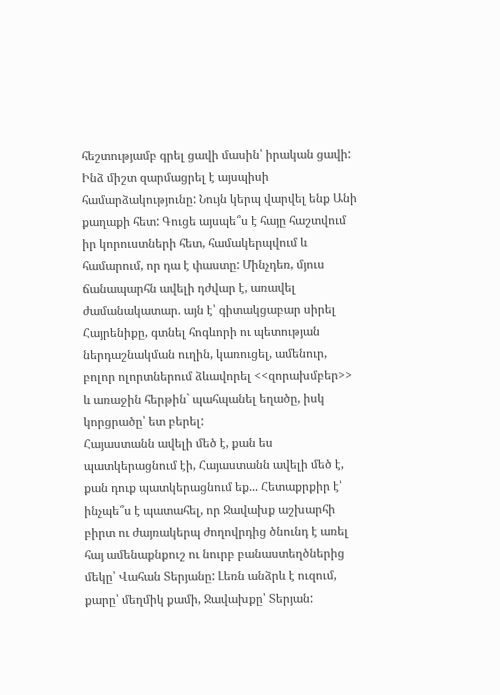հեշտությամբ գրել ցավի մասին՝ իրական ցավի: Ինձ միշտ զարմացրել է այսպիսի համարձակությունը: Նույն կերպ վարվել ենք Անի քաղաքի հետ: Գուցե այսպե՞ս է հայը հաշտվում իր կորուստների հետ, համակերպվում և համարում, որ դա է փաստը: Մինչդեռ, մյուս ճանապարհն ավելի դժվար է, առավել ժամանակատար. այն է՝ գիտակցաբար սիրել Հայրենիքը, գտնել հոգևորի ու պետության ներդաշնակման ուղին, կառուցել, ամենուր, բոլոր ոլորտներում ձևավորել <<զորախմբեր>> և առաջին հերթին` պահպանել եղածը, իսկ կորցրածը՝ ետ բերել:
Հայաստանն ավելի մեծ է, քան ես պատկերացնում էի, Հայաստանն ավելի մեծ է, քան դուք պատկերացնում եք... Հետաքրքիր է՝ ինչպե՞ս է պատահել, որ Ջավախք աշխարհի բիրտ ու ժայռակերպ ժողովրդից ծնունդ է առել հայ ամենաքնքուշ ու նուրբ բանաստեղծներից մեկը՝ Վահան Տերյանը: Լեռն անձրև է ուզում, քարը՝ մեղմիկ քամի, Ջավախքը՝ Տերյան: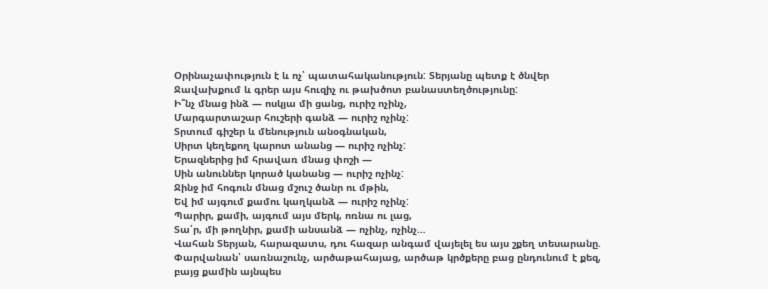Օրինաչափություն է և ոչ՝ պատահականություն: Տերյանը պետք է ծնվեր Ջավախքում և գրեր այս հուզիչ ու թախծոտ բանաստեղծությունը:
Ի՞նչ մնաց ինձ — ոսկյա մի ցանց, ուրիշ ոչինչ,
Մարգարտաշար հուշերի գանձ — ուրիշ ոչինչ:
Տրտում գիշեր և մենություն անօգնական,
Սիրտ կեղեքող կարոտ անանց — ուրիշ ոչինչ:
Երազներից իմ հրավառ մնաց փոշի —
Սին անուններ կորած կանանց — ուրիշ ոչինչ:
Ջինջ իմ հոգուն մնաց մշուշ ծանր ու մթին,
Եվ իմ այգում քամու կաղկանձ — ուրիշ ոչինչ:
Պարիր, քամի, այգում այս մերկ, ոռնա ու լաց,
Տա՛ր, մի թողնիր, քամի անսանձ — ոչինչ, ոչինչ…
Վահան Տերյան, հարազատս, դու հազար անգամ վայելել ես այս շքեղ տեսարանը. Փարվանան՝ սառնաշունչ, արծաթահայաց, արծաթ կրծքերը բաց ընդունում է քեզ, բայց քամին այնպես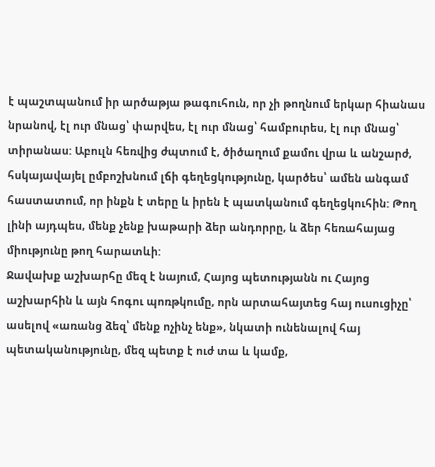է պաշտպանում իր արծաթյա թագուհուն, որ չի թողնում երկար հիանաս նրանով, էլ ուր մնաց՝ փարվես, էլ ուր մնաց՝ համբուրես, էլ ուր մնաց՝ տիրանաս: Աբուլն հեռվից ժպտում է, ծիծաղում քամու վրա և անշարժ, հսկայավայել ըմբոշխնում լճի գեղեցկությունը, կարծես՝ ամեն անգամ հաստատում, որ ինքն է տերը և իրեն է պատկանում գեղեցկուհին: Թող լինի այդպես, մենք չենք խաթարի ձեր անդորրը, և ձեր հեռահայաց միությունը թող հարատևի:
Ջավախք աշխարհը մեզ է նայում, Հայոց պետությանն ու Հայոց աշխարհին և այն հոգու պոռթկումը, որն արտահայտեց հայ ուսուցիչը՝ ասելով «առանց ձեզ՝ մենք ոչինչ ենք», նկատի ունենալով հայ պետականությունը, մեզ պետք է ուժ տա և կամք,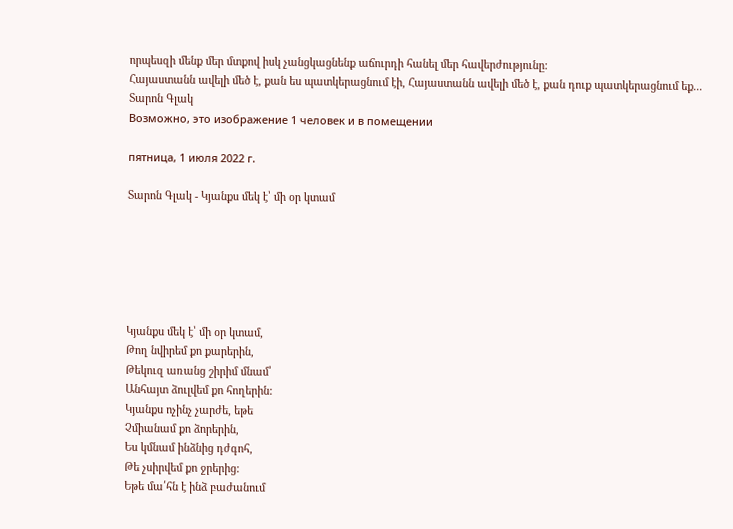որպեսզի մենք մեր մտքով իսկ չանցկացնենք աճուրդի հանել մեր հավերժությունը:
Հայաստանն ավելի մեծ է, քան ես պատկերացնում էի, Հայաստանն ավելի մեծ է, քան դուք պատկերացնում եք...
Տարոն Գլակ
Возможно, это изображение 1 человек и в помещении

пятница, 1 июля 2022 г.

Տարոն Գլակ - Կյանքս մեկ է՝ մի օր կտամ






Կյանքս մեկ է՝ մի օր կտամ,
Թող նվիրեմ քո քարերին,
Թեկուզ առանց շիրիմ մնամ՝
Անհայտ ձուլվեմ քո հողերին:
Կյանքս ոչինչ չարժե, եթե
Չմիանամ քո ձորերին,
Ես կմնամ ինձնից դժգոհ,
Թե չսիրվեմ քո ջրերից:
Եթե մա՛հն է ինձ բաժանում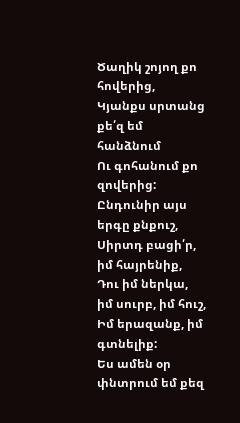Ծաղիկ շոյող քո հովերից,
Կյանքս սրտանց քե՛զ եմ հանձնում
Ու գոհանում քո զովերից:
Ընդունիր այս երգը քնքուշ,
Սիրտդ բացի՛ր, իմ հայրենիք,
Դու իմ ներկա, իմ սուրբ, իմ հուշ,
Իմ երազանք, իմ գտնելիք:
Ես ամեն օր փնտրում եմ քեզ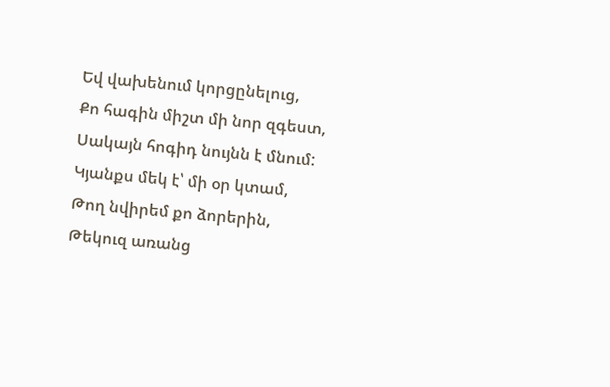Եվ վախենում կորցընելուց,
Քո հագին միշտ մի նոր զգեստ,
Սակայն հոգիդ նույնն է մնում:
Կյանքս մեկ է՝ մի օր կտամ,
Թող նվիրեմ քո ձորերին,
Թեկուզ առանց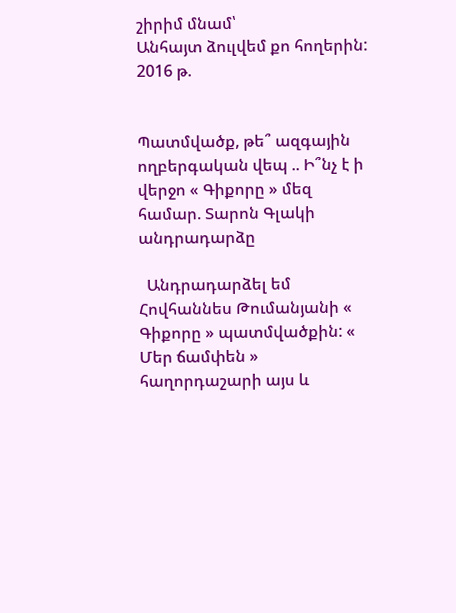շիրիմ մնամ՝
Անհայտ ձուլվեմ քո հողերին:
2016 թ.


Պատմվածք, թե՞ ազգային ողբերգական վեպ .. Ի՞նչ է ի վերջո « Գիքորը » մեզ համար. Տարոն Գլակի անդրադարձը

  Անդրադարձել եմ Հովհաննես Թումանյանի « Գիքորը » պատմվածքին: « Մեր ճամփեն » հաղորդաշարի այս և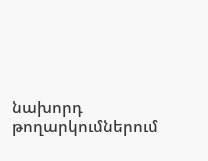նախորդ թողարկումներում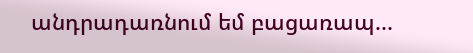անդրադառնում եմ բացառապ...